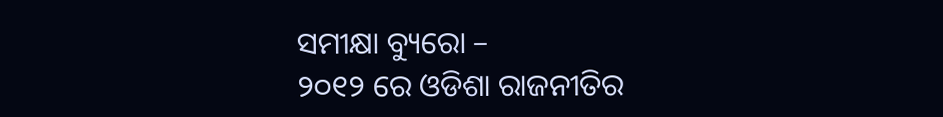ସମୀକ୍ଷା ବ୍ୟୁରୋ –
୨୦୧୨ ରେ ଓଡିଶା ରାଜନୀତିର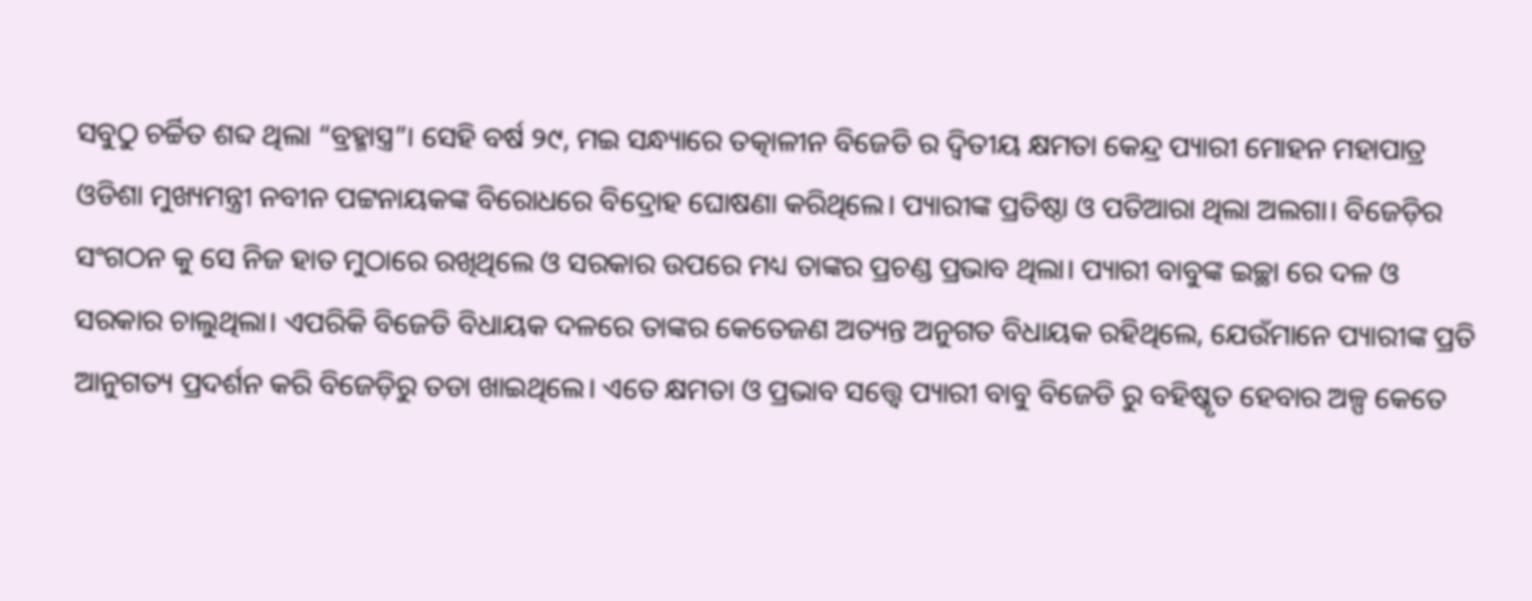ସବୁଠୁ ଚର୍ଚ୍ଚିତ ଶବ୍ଦ ଥିଲା “ବ୍ରହ୍ମାସ୍ତ୍ର”। ସେହି ବର୍ଷ ୨୯, ମଇ ସନ୍ଧ୍ୟାରେ ତତ୍କାଳୀନ ବିଜେଡି ର ଦ୍ଵିତୀୟ କ୍ଷମତା କେନ୍ଦ୍ର ପ୍ୟାରୀ ମୋହନ ମହାପାତ୍ର ଓଡିଶା ମୁଖ୍ୟମନ୍ତ୍ରୀ ନବୀନ ପଟ୍ଟନାୟକଙ୍କ ବିରୋଧରେ ବିଦ୍ରୋହ ଘୋଷଣା କରିଥିଲେ। ପ୍ୟାରୀଙ୍କ ପ୍ରତିଷ୍ଠା ଓ ପତିଆରା ଥିଲା ଅଲଗା। ବିଜେଡ଼ିର ସଂଗଠନ କୁ ସେ ନିଜ ହାତ ମୁଠାରେ ରଖିଥିଲେ ଓ ସରକାର ଉପରେ ମଧ୍ୟ ତାଙ୍କର ପ୍ରଚଣ୍ଡ ପ୍ରଭାବ ଥିଲା। ପ୍ୟାରୀ ବାବୁଙ୍କ ଇଚ୍ଛା ରେ ଦଳ ଓ ସରକାର ଚାଲୁଥିଲା। ଏପରିକି ବିଜେଡି ବିଧାୟକ ଦଳରେ ତାଙ୍କର କେତେଜଣ ଅତ୍ୟନ୍ତ ଅନୁଗତ ବିଧାୟକ ରହିଥିଲେ, ଯେଉଁମାନେ ପ୍ୟାରୀଙ୍କ ପ୍ରତି ଆନୁଗତ୍ୟ ପ୍ରଦର୍ଶନ କରି ବିଜେଡ଼ିରୁ ତଡା ଖାଇଥିଲେ। ଏତେ କ୍ଷମତା ଓ ପ୍ରଭାବ ସତ୍ତ୍ୱେ ପ୍ୟାରୀ ବାବୁ ବିଜେଡି ରୁ ବହିଷ୍କୃତ ହେବାର ଅଳ୍ପ କେତେ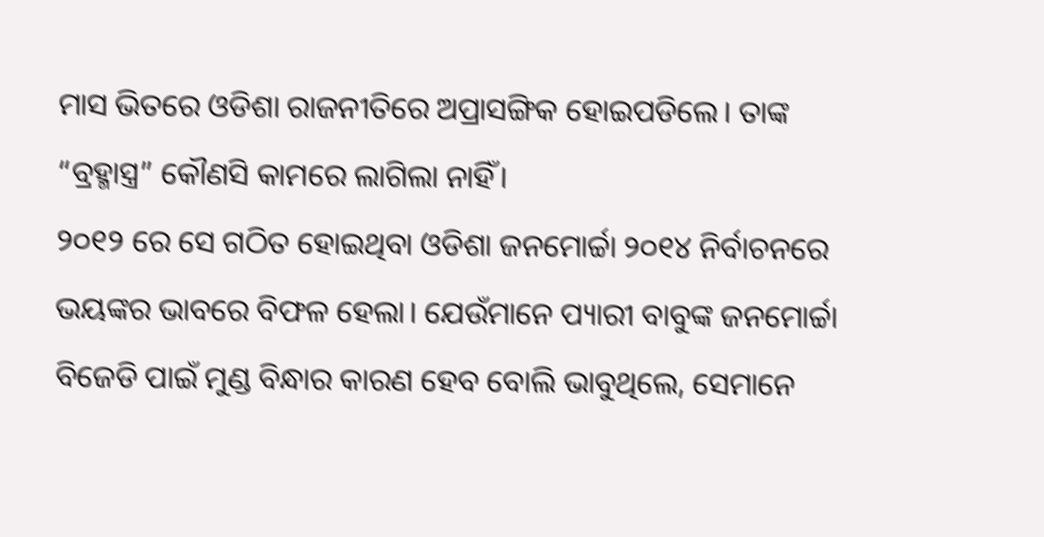ମାସ ଭିତରେ ଓଡିଶା ରାଜନୀତିରେ ଅପ୍ରାସଙ୍ଗିକ ହୋଇପଡିଲେ। ତାଙ୍କ “ବ୍ରହ୍ମାସ୍ତ୍ର” କୌଣସି କାମରେ ଲାଗିଲା ନାହିଁ।
୨୦୧୨ ରେ ସେ ଗଠିତ ହୋଇଥିବା ଓଡିଶା ଜନମୋର୍ଚ୍ଚା ୨୦୧୪ ନିର୍ବାଚନରେ ଭୟଙ୍କର ଭାବରେ ବିଫଳ ହେଲା। ଯେଉଁମାନେ ପ୍ୟାରୀ ବାବୁଙ୍କ ଜନମୋର୍ଚ୍ଚା ବିଜେଡି ପାଇଁ ମୁଣ୍ଡ ବିନ୍ଧାର କାରଣ ହେବ ବୋଲି ଭାବୁଥିଲେ, ସେମାନେ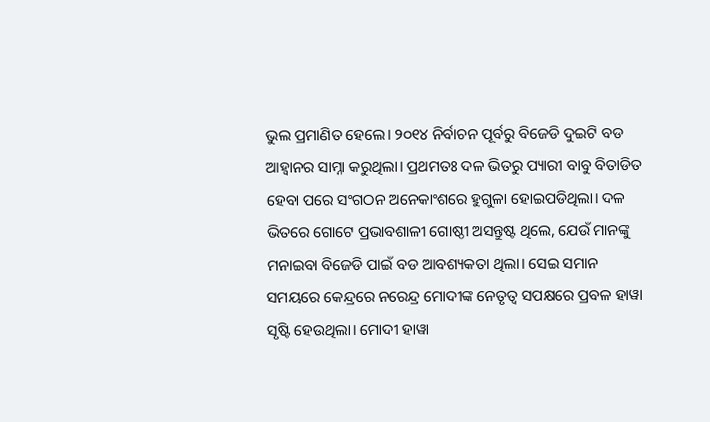ଭୁଲ ପ୍ରମାଣିତ ହେଲେ। ୨୦୧୪ ନିର୍ବାଚନ ପୂର୍ବରୁ ବିଜେଡି ଦୁଇଟି ବଡ ଆହ୍ୱାନର ସାମ୍ନା କରୁଥିଲା। ପ୍ରଥମତଃ ଦଳ ଭିତରୁ ପ୍ୟାରୀ ବାବୁ ବିତାଡିତ ହେବା ପରେ ସଂଗଠନ ଅନେକାଂଶରେ ହୁଗୁଳା ହୋଇପଡିଥିଲା। ଦଳ ଭିତରେ ଗୋଟେ ପ୍ରଭାବଶାଳୀ ଗୋଷ୍ଠୀ ଅସନ୍ତୁଷ୍ଟ ଥିଲେ, ଯେଉଁ ମାନଙ୍କୁ ମନାଇବା ବିଜେଡି ପାଇଁ ବଡ ଆବଶ୍ୟକତା ଥିଲା। ସେଇ ସମାନ ସମୟରେ କେନ୍ଦ୍ରରେ ନରେନ୍ଦ୍ର ମୋଦୀଙ୍କ ନେତୃତ୍ଵ ସପକ୍ଷରେ ପ୍ରବଳ ହାୱା ସୃଷ୍ଟି ହେଉଥିଲା। ମୋଦୀ ହାୱା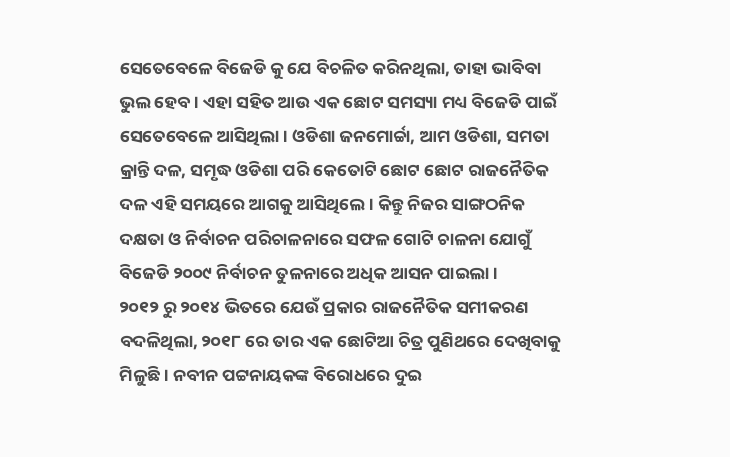ସେତେବେଳେ ବିଜେଡି କୁ ଯେ ବିଚଳିତ କରିନଥିଲା, ତାହା ଭାବିବା ଭୁଲ ହେବ। ଏହା ସହିତ ଆଉ ଏକ ଛୋଟ ସମସ୍ୟା ମଧ୍ୟ ବିଜେଡି ପାଇଁ ସେତେବେଳେ ଆସିଥିଲା। ଓଡିଶା ଜନମୋର୍ଚ୍ଚା, ଆମ ଓଡିଶା, ସମତା କ୍ରାନ୍ତି ଦଳ, ସମୃଦ୍ଧ ଓଡିଶା ପରି କେତୋଟି ଛୋଟ ଛୋଟ ରାଜନୈତିକ ଦଳ ଏହି ସମୟରେ ଆଗକୁ ଆସିଥିଲେ। କିନ୍ତୁ ନିଜର ସାଙ୍ଗଠନିକ ଦକ୍ଷତା ଓ ନିର୍ବାଚନ ପରିଚାଳନାରେ ସଫଳ ଗୋଟି ଚାଳନା ଯୋଗୁଁ ବିଜେଡି ୨୦୦୯ ନିର୍ବାଚନ ତୁଳନାରେ ଅଧିକ ଆସନ ପାଇଲା।
୨୦୧୨ ରୁ ୨୦୧୪ ଭିତରେ ଯେଉଁ ପ୍ରକାର ରାଜନୈତିକ ସମୀକରଣ ବଦଳିଥିଲା, ୨୦୧୮ ରେ ତାର ଏକ ଛୋଟିଆ ଚିତ୍ର ପୁଣିଥରେ ଦେଖିବାକୁ ମିଳୁଛି। ନବୀନ ପଟ୍ଟନାୟକଙ୍କ ବିରୋଧରେ ଦୁଇ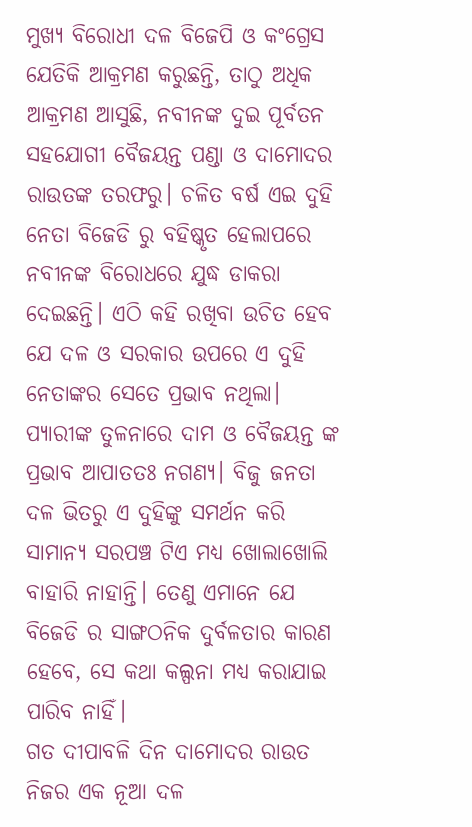ମୁଖ୍ୟ ବିରୋଧୀ ଦଳ ବିଜେପି ଓ କଂଗ୍ରେସ ଯେତିକି ଆକ୍ରମଣ କରୁଛନ୍ତି, ତାଠୁ ଅଧିକ ଆକ୍ରମଣ ଆସୁଛି, ନବୀନଙ୍କ ଦୁଇ ପୂର୍ବତନ ସହଯୋଗୀ ବୈଜୟନ୍ତ ପଣ୍ଡା ଓ ଦାମୋଦର ରାଉତଙ୍କ ତରଫରୁ। ଚଳିତ ବର୍ଷ ଏଇ ଦୁହି ନେତା ବିଜେଡି ରୁ ବହିଷ୍କୃତ ହେଲାପରେ ନବୀନଙ୍କ ବିରୋଧରେ ଯୁଦ୍ଧ ଡାକରା ଦେଇଛନ୍ତି। ଏଠି କହି ରଖିବା ଉଚିତ ହେବ ଯେ ଦଳ ଓ ସରକାର ଉପରେ ଏ ଦୁହି ନେତାଙ୍କର ସେତେ ପ୍ରଭାବ ନଥିଲା। ପ୍ୟାରୀଙ୍କ ତୁଳନାରେ ଦାମ ଓ ବୈଜୟନ୍ତ ଙ୍କ ପ୍ରଭାବ ଆପାତତଃ ନଗଣ୍ୟ। ବିଜୁ ଜନତା ଦଳ ଭିତରୁ ଏ ଦୁହିଙ୍କୁ ସମର୍ଥନ କରି ସାମାନ୍ୟ ସରପଞ୍ଚ ଟିଏ ମଧ୍ୟ ଖୋଲାଖୋଲି ବାହାରି ନାହାନ୍ତି। ତେଣୁ ଏମାନେ ଯେ ବିଜେଡି ର ସାଙ୍ଗଠନିକ ଦୁର୍ବଳତାର କାରଣ ହେବେ, ସେ କଥା କଲ୍ପନା ମଧ୍ୟ କରାଯାଇ ପାରିବ ନାହିଁ।
ଗତ ଦୀପାବଳି ଦିନ ଦାମୋଦର ରାଉତ ନିଜର ଏକ ନୂଆ ଦଳ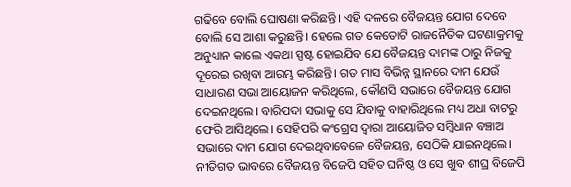ଗଢିବେ ବୋଲି ଘୋଷଣା କରିଛନ୍ତି। ଏହି ଦଳରେ ବୈଜୟନ୍ତ ଯୋଗ ଦେବେ ବୋଲି ସେ ଆଶା କରୁଛନ୍ତି। ହେଲେ ଗତ କେତୋଟି ରାଜନୈତିକ ଘଟଣାକ୍ରମକୁ ଅନୁଧ୍ୟାନ କାଲେ ଏକଥା ସ୍ପଷ୍ଟ ହୋଇଯିବ ଯେ ବୈଜୟନ୍ତ ଦାମଙ୍କ ଠାରୁ ନିଜକୁ ଦୂରେଇ ରଖିବା ଆରମ୍ଭ କରିଛନ୍ତି। ଗତ ମାସ ବିଭିନ୍ନ ସ୍ଥାନରେ ଦାମ ଯେଉଁ ସାଧାରଣ ସଭା ଆୟୋଜନ କରିଥିଲେ, କୌଣସି ସଭାରେ ବୈଜୟନ୍ତ ଯୋଗ ଦେଇନଥିଲେ। ବାରିପଦା ସଭାକୁ ସେ ଯିବାକୁ ବାହାରିଥିଲେ ମଧ୍ୟ ଅଧା ବାଟରୁ ଫେରି ଆସିଥିଲେ। ସେହିପରି କଂଗ୍ରେସ ଦ୍ଵାରା ଆୟୋଜିତ ସମ୍ବିଧାନ ବଞ୍ଚାଅ ସଭାରେ ଦାମ ଯୋଗ ଦେଇଥିବାବେଳେ ବୈଜୟନ୍ତ, ସେଠିକି ଯାଇନଥିଲେ। ନୀତିଗତ ଭାବରେ ବୈଜୟନ୍ତ ବିଜେପି ସହିତ ଘନିଷ୍ଠ ଓ ସେ ଖୁବ ଶୀଘ୍ର ବିଜେପି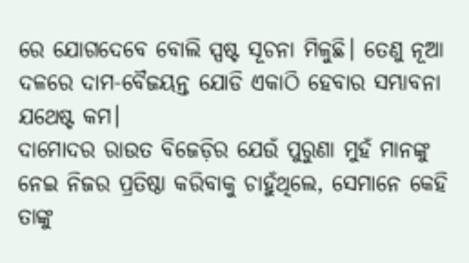ରେ ଯୋଗଦେବେ ବୋଲି ସ୍ପଷ୍ଟ ସୂଚନା ମିଳୁଛି। ତେଣୁ ନୂଆ ଦଳରେ ଦାମ-ବୈଜୟନ୍ତ ଯୋଡି ଏକାଠି ହେବାର ସମ୍ଭାବନା ଯଥେଷ୍ଟ କମ।
ଦାମୋଦର ରାଉତ ବିଜେଡ଼ିର ଯେଉଁ ପୁରୁଣା ମୁହଁ ମାନଙ୍କୁ ନେଇ ନିଜର ପ୍ରତିଷ୍ଠା କରିବାକୁ ଚାହୁଁଥିଲେ, ସେମାନେ କେହି ତାଙ୍କୁ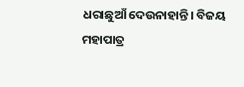ଧରାଛୁଆଁ ଦେଉନାହାନ୍ତି। ବିଜୟ ମହାପାତ୍ର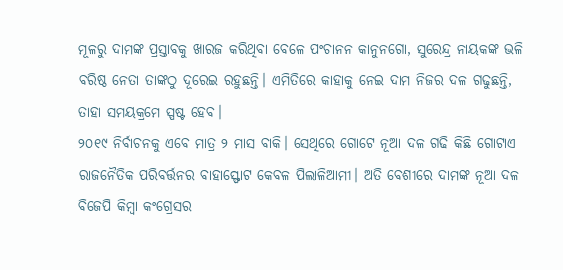ମୂଳରୁ ଦାମଙ୍କ ପ୍ରସ୍ତାବକୁ ଖାରଜ କରିଥିବା ବେଳେ ପଂଚାନନ କାନୁନଗୋ, ସୁରେନ୍ଦ୍ର ନାୟକଙ୍କ ଭଳି ବରିଷ୍ଠ ନେତା ତାଙ୍କଠୁ ଦୂରେଇ ରହୁଛନ୍ତି। ଏମିତିରେ କାହାକୁ ନେଇ ଦାମ ନିଜର ଦଳ ଗଢୁଛନ୍ତି, ତାହା ସମୟକ୍ରମେ ସ୍ପଷ୍ଟ ହେବ।
୨୦୧୯ ନିର୍ବାଚନକୁ ଏବେ ମାତ୍ର ୨ ମାସ ବାକି। ସେଥିରେ ଗୋଟେ ନୂଆ ଦଳ ଗଢି କିଛି ଗୋଟାଏ ରାଜନୈତିକ ପରିବର୍ତ୍ତନର ବାହାସ୍ଫୋଟ କେବଳ ପିଲାଳିଆମୀ। ଅତି ବେଶୀରେ ଦାମଙ୍କ ନୂଆ ଦଳ ବିଜେପି କିମ୍ବା କଂଗ୍ରେସର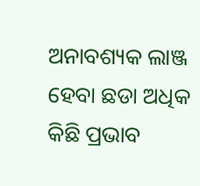ଅନାବଶ୍ୟକ ଲାଞ୍ଜ ହେବା ଛଡା ଅଧିକ କିଛି ପ୍ରଭାବ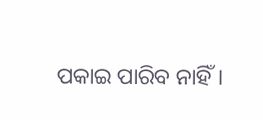ପକାଇ ପାରିବ ନାହିଁ।